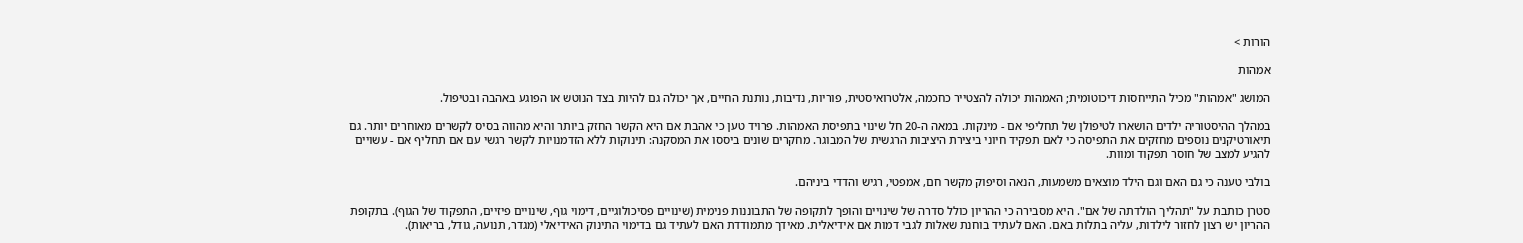הורות >

אמהות

המושג "אמהות" מכיל התייחסות דיכוטומית; האמהות יכולה להצטייר כחכמה, אלטרואיסטית, פוריות, נדיבות, נותנת החיים, אך יכולה גם להיות בצד הנוטש או הפוגע באהבה ובטיפול.

במהלך ההיסטוריה ילדים הושארו לטיפולן של תחליפי אם - מינקות. במאה ה-20 חל שינוי בתפיסת האמהות. פרויד טען כי אהבת אם היא הקשר החזק ביותר והיא מהווה בסיס לקשרים מאוחרים יותר. גם תיאורטיקנים נוספים מחזקים את התפיסה כי לאם תפקיד חיוני ביצירת היציבות הרגשית של המבוגר. מחקרים שונים ביססו את המסקנה: תינוקות ללא הזדמנויות לקשר רגשי עם אם תחליף אם - עשויים להגיע למצב של חוסר תפקוד ומוות.

בולבי טענה כי גם האם וגם הילד מוצאים משמעות, הנאה וסיפוק מקשר חם, אמפטי, רגיש והדדי ביניהם.

סטרן כותבת על "תהליך הולדתה של אם". היא מסבירה כי ההריון כולל סדרה של שינויים והופך לתקופה של התבוננות פנימית (שינויים פסיכולוגיים, דימוי גוף, שינויים פיזיים, התפקוד של הגוף). בתקופת ההריון יש רצון לחזור לילדות, עליה בתלות באם. האם לעתיד בוחנת שאלות לגבי דמות אם אידיאלית. מאידך מתמודדת האם לעתיד גם בדימוי התינוק האידיאלי (מגדר, תנועה, גודל, בריאות).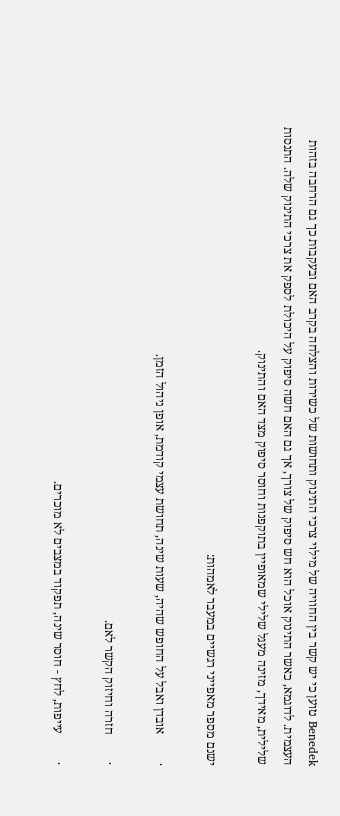Benedek טוען כי יש קשר בין החוויה של מילוי צרכי התינוק ותחושות של כשירות והצלחה בקרב האם ובעקבות כך גם הרחבה בזהות העצמית. לדוגמא, כאשר התינוק אוכל הוא חש סיפוק של צורך, אך גם האם חשה סיפוק על היכולת לספק את צרכי התינוק שלה. התנסות שלילית, מאידך, מזינה מעגל שלילי שמאופיין בתוקפנות וחוסר סיפוק מצד האם והתינוק.

ישנם מספר מאפייני רגשיים במעבר לאמהות:

·         אובדן ואבל על החופש שהיה, שעות שינה, תחושת עצמי קודמת, אופן ניהול הזמן.

·         חזרה וחיזוק הקשר לאם.

·         עייפות, לחץ - חוסר שינה, תפקוד במצבים לא מוכרים.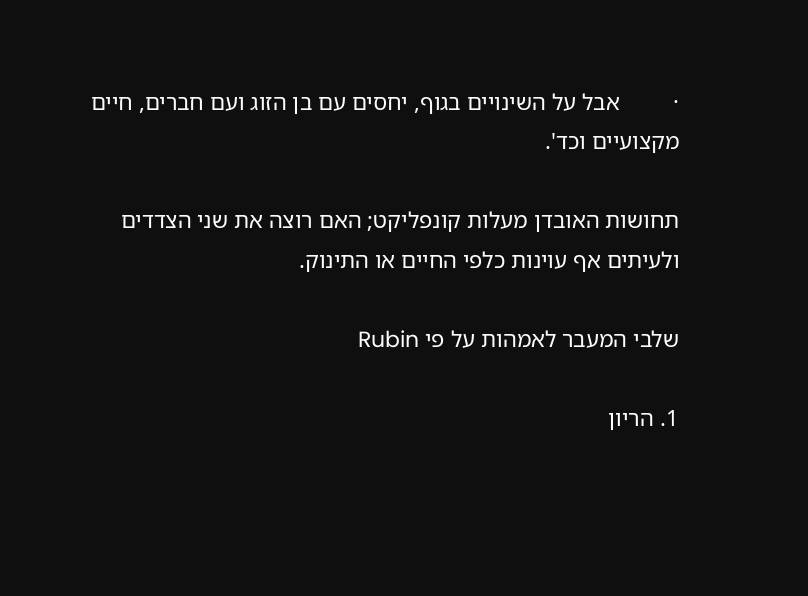·         אבל על השינויים בגוף, יחסים עם בן הזוג ועם חברים, חיים מקצועיים וכד'.

תחושות האובדן מעלות קונפליקט; האם רוצה את שני הצדדים ולעיתים אף עוינות כלפי החיים או התינוק.

שלבי המעבר לאמהות על פי Rubin

1. הריון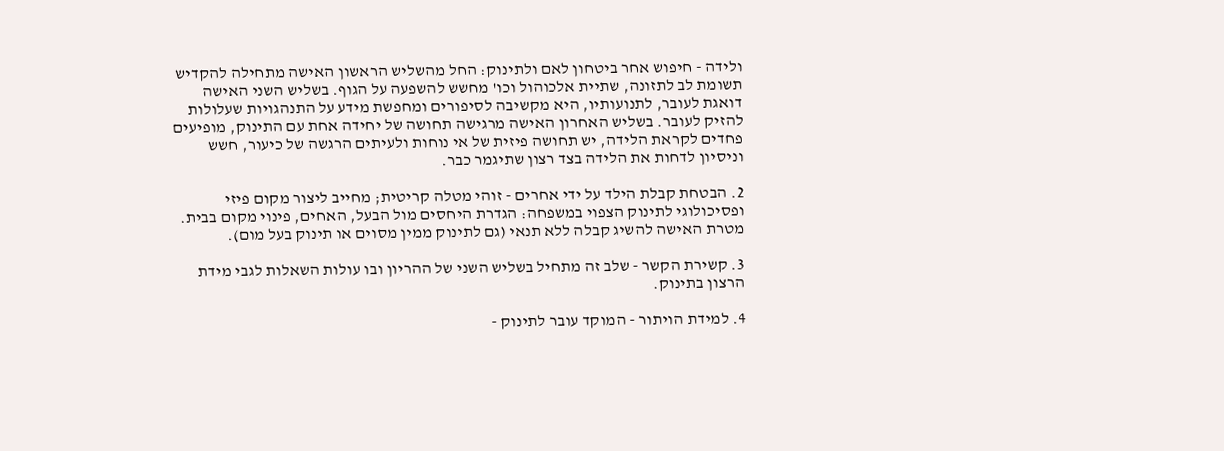ולידה - חיפוש אחר ביטחון לאם ולתינוק: החל מהשליש הראשון האישה מתחילה להקדיש תשומת לב לתזונה, שתיית אלכוהול וכו' מחשש להשפעה על הגוף. בשליש השני האישה דואגת לעובר, לתנועותיו, היא מקשיבה לסיפורים ומחפשת מידע על התנהגויות שעלולות להזיק לעובר. בשליש האחרון האישה מרגישה תחושה של יחידה אחת עם התינוק, מופיעים פחדים לקראת הלידה, יש תחושה פיזית של אי נוחות ולעיתים הרגשה של כיעור, חשש וניסיון לדחות את הלידה בצד רצון שתיגמר כבר.

2. הבטחת קבלת הילד על ידי אחרים - זוהי מטלה קריטית; מחייב ליצור מקום פיזי ופסיכולוגי לתינוק הצפוי במשפחה: הגדרת היחסים מול הבעל, האחים, פינוי מקום בבית. מטרת האישה להשיג קבלה ללא תנאי (גם לתינוק ממין מסוים או תינוק בעל מום).

3. קשירת הקשר - שלב זה מתחיל בשליש השני של ההריון ובו עולות השאלות לגבי מידת הרצון בתינוק.

4. למידת הויתור - המוקד עובר לתינוק -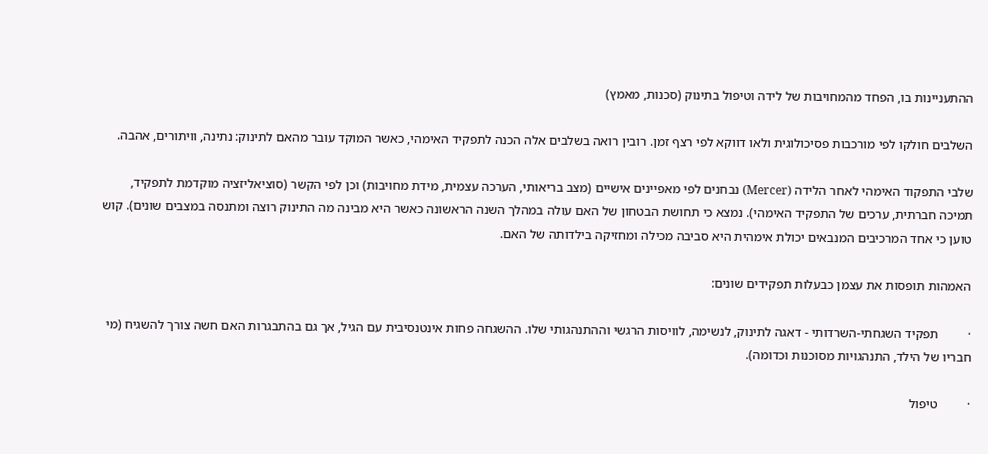ההתעניינות בו, הפחד מהמחויבות של לידה וטיפול בתינוק (סכנות, מאמץ)

השלבים חולקו לפי מורכבות פסיכולוגית ולאו דווקא לפי רצף זמן. רובין רואה בשלבים אלה הכנה לתפקיד האימהי, כאשר המוקד עובר מהאם לתינוק: נתינה, וויתורים, אהבה.

שלבי התפקוד האימהי לאחר הלידה (Mercer) נבחנים לפי מאפיינים אישיים (מצב בריאותי, הערכה עצמית, מידת מחויבות) וכן לפי הקשר (סוציאליזציה מוקדמת לתפקיד, תמיכה חברתית, ערכים של התפקיד האימהי). נמצא כי תחושת הבטחון של האם עולה במהלך השנה הראשונה כאשר היא מבינה מה התינוק רוצה ומתנסה במצבים שונים). קוש טוען כי אחד המרכיבים המנבאים יכולת אימהית היא סביבה מכילה ומחזיקה בילדותה של האם.

האמהות תופסות את עצמן כבעלות תפקידים שונים:

·         תפקיד השגחתי-השרדותי - דאגה לתינוק, לנשימה, לוויסות הרגשי וההתנהגותי שלו. ההשגחה פחות אינטנסיבית עם הגיל, אך גם בהתבגרות האם חשה צורך להשגיח (מי חבריו של הילד, התנהגויות מסוכנות וכדומה).

·         טיפול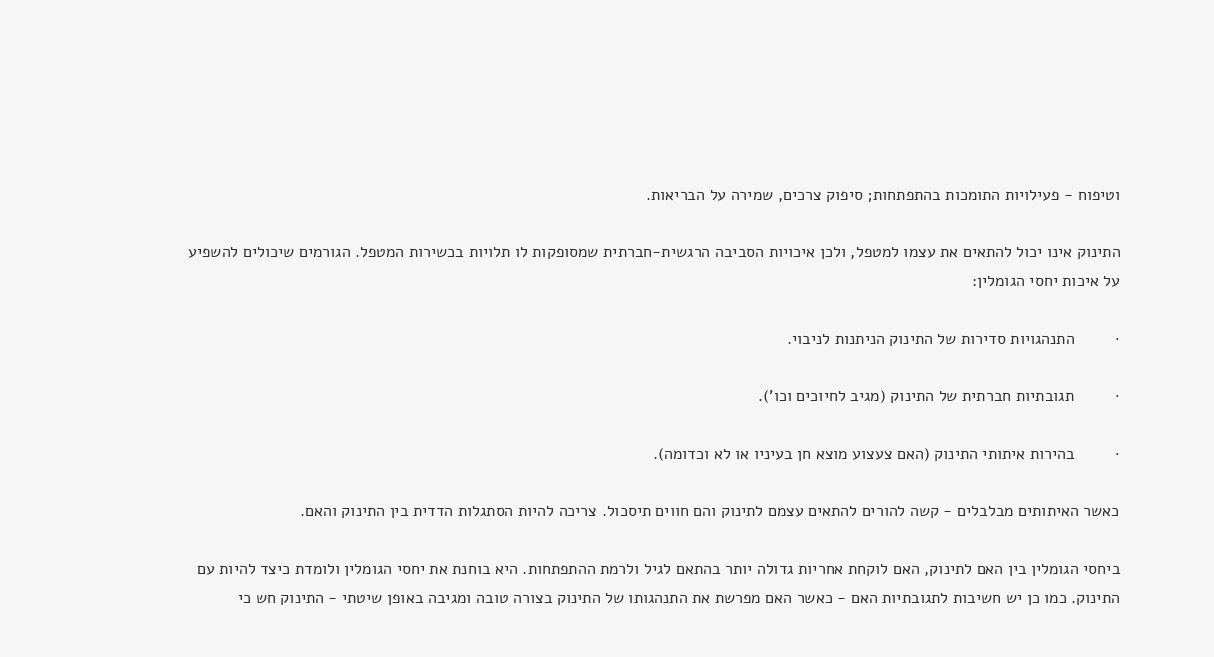וטיפוח - פעילויות התומכות בהתפתחות; סיפוק צרכים, שמירה על הבריאות.

התינוק אינו יכול להתאים את עצמו למטפל, ולכן איכויות הסביבה הרגשית-חברתית שמסופקות לו תלויות בכשירות המטפל. הגורמים שיכולים להשפיע על איכות יחסי הגומלין:

·         התנהגויות סדירות של התינוק הניתנות לניבוי.

·         תגובתיות חברתית של התינוק (מגיב לחיוכים וכו').

·         בהירות איתותי התינוק (האם צעצוע מוצא חן בעיניו או לא וכדומה).

כאשר האיתותים מבלבלים - קשה להורים להתאים עצמם לתינוק והם חווים תיסכול. צריכה להיות הסתגלות הדדית בין התינוק והאם.

ביחסי הגומלין בין האם לתינוק, האם לוקחת אחריות גדולה יותר בהתאם לגיל ולרמת ההתפתחות. היא בוחנת את יחסי הגומלין ולומדת כיצד להיות עם התינוק. כמו כן יש חשיבות לתגובתיות האם - כאשר האם מפרשת את התנהגותו של התינוק בצורה טובה ומגיבה באופן שיטתי - התינוק חש כי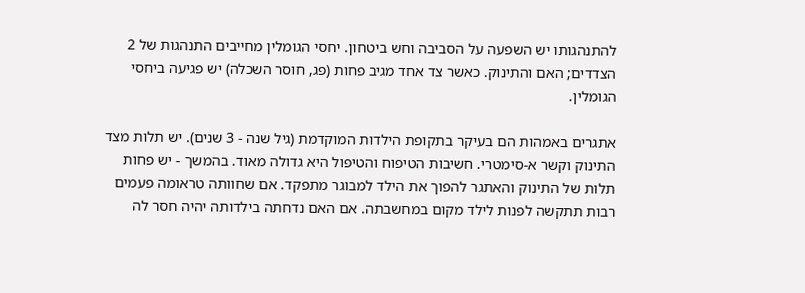להתנהגותו יש השפעה על הסביבה וחש ביטחון. יחסי הגומלין מחייבים התנהגות של 2 הצדדים; האם והתינוק. כאשר צד אחד מגיב פחות (פג, חוסר השכלה) יש פגיעה ביחסי הגומלין.

אתגרים באמהות הם בעיקר בתקופת הילדות המוקדמת (גיל שנה - 3 שנים). יש תלות מצד התינוק וקשר א-סימטרי. חשיבות הטיפוח והטיפול היא גדולה מאוד. בהמשך - יש פחות תלות של התינוק והאתגר להפוך את הילד למבוגר מתפקד. אם שחוותה טראומה פעמים רבות תתקשה לפנות לילד מקום במחשבתה. אם האם נדחתה בילדותה יהיה חסר לה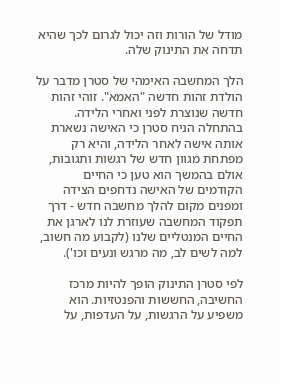מודל של הורות וזה יכול לגרום לכך שהיא תדחה את התינוק שלה.

הלך המחשבה האימהי של סטרן מדבר על הולדת זהות חדשה "האמא". זוהי זהות חדשה שנוצרת לפני ואחרי הלידה. בהתחלה הניח סטרן כי האישה נשארת אותה אישה לאחר הלידה, והיא רק מפתחת מגוון חדש של רגשות ותגובות, אולם בהמשך הוא טען כי החיים הקודמים של האישה נדחפים הצידה ומפנים מקום להלך מחשבה חדש - דרך תפקוד המחשבה שעוזרת לנו לארגן את החיים המנטליים שלנו (לקבוע מה חשוב, למה לשים לב, מה מרגש ונעים וכו').

לפי סטרן התינוק הופך להיות מרכז החשיבה, החששות והפנטזיות. הוא משפיע על הרגשות, על העדפות, על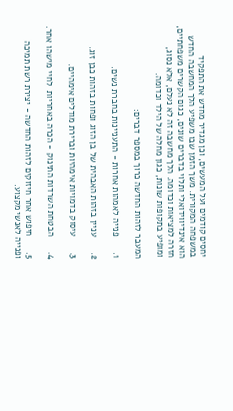יחסים קודמים ועל המעשים, וכן מגדיר מחדש את התפקיד במשפחה המקורית. משך הזמן שבו משפיע הלך המחשבה החדש הוא אינדיווידואלי ותלוי בדברים שונים, כגום הקשרים משפחתיים, חזרה למציאות וכדומה. הלך מחשבה זה לא נעלם, אלא נסוג, ומופיע בתקופות שונות, כגון מחלה של הילד וכדומה.

המעבר לזהות החדשה כרוך במספר דברים:

1.      פנייה לאמהות אחרות - התעניינות בחברת נשים.

2.      עניין בזהות האבהית של בן הזוג ופחות בזהות כבן זוג.

3.      עיסוק בדמויות אימהיות וברירת מודלים אימהיים.

4.      הבטחת השרדות התינוק - הכרה באחריות  לחיי מישהו אחר.

5.      חיפוש אחר חיזוקים לזהות החדשה - יצירת רשת תמיכה ופנייה לאנשי מקצוע.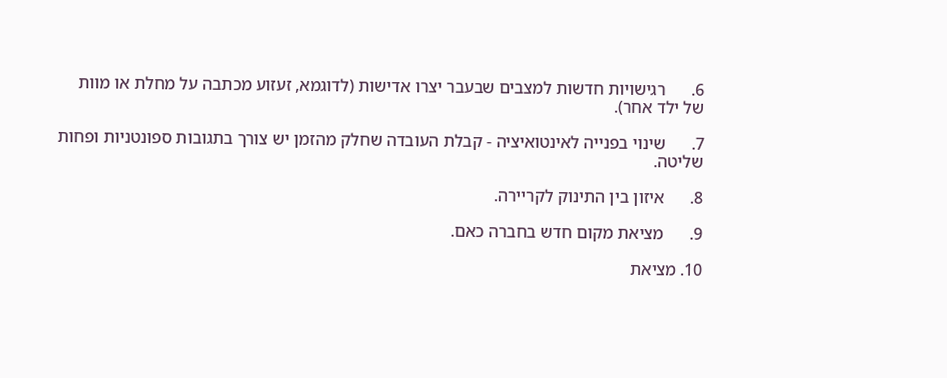6.      רגישויות חדשות למצבים שבעבר יצרו אדישות (לדוגמא, זעזוע מכתבה על מחלת או מוות של ילד אחר).

7.      שינוי בפנייה לאינטואיציה - קבלת העובדה שחלק מהזמן יש צורך בתגובות ספונטניות ופחות שליטה.

8.      איזון בין התינוק לקריירה.

9.      מציאת מקום חדש בחברה כאם.

10. מציאת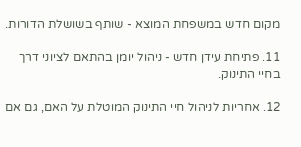מקום חדש במשפחת המוצא - שותף בשושלת הדורות.

11. פתיחת עידן חדש - ניהול יומן בהתאם לציוני דרך בחיי התינוק.

12. אחריות לניהול חיי התינוק המוטלת על האם, גם אם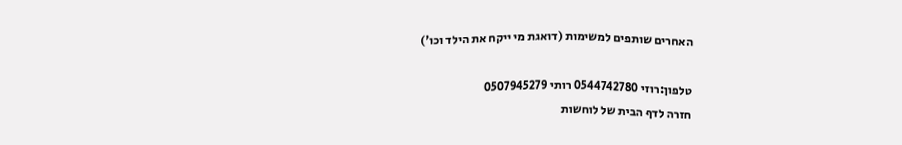האחרים שותפים למשימות (דואגת מי ייקח את הילד וכו')

טלפון:רוזי 0544742780 רותי 0507945279
חזרה לדף הבית של לוחשות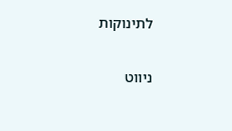לתינוקות

ניווט